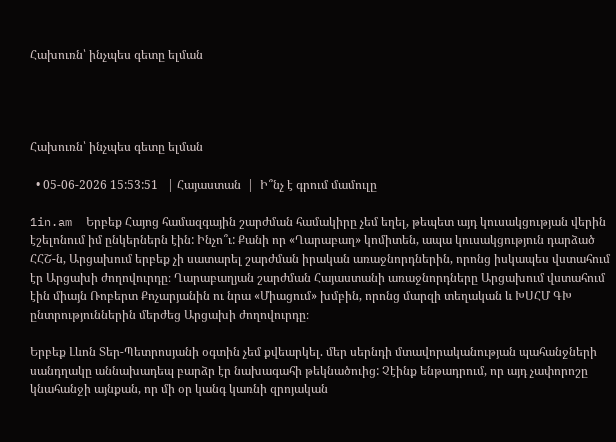Հախուռն՝ ինչպես գետը ելման




Հախուռն՝ ինչպես գետը ելման

  • 05-06-2026 15:53:51   | Հայաստան  |  Ի՞նչ է գրում մամուլը

1in.am  Երբեք Հայոց համազգային շարժման համակիրը չեմ եղել, թեպետ այդ կուսակցության վերին էշելոնում իմ ընկերներն էին: Ինչո՞ւ: Քանի որ «Ղարաբաղ» կոմիտեն, ապա կուսակցություն դարձած ՀՀՇ-ն, Արցախում երբեք չի սատարել շարժման իրական առաջնորդներին, որոնց իսկապես վստահում էր Արցախի ժողովուրդը։ Ղարաբաղյան շարժման Հայաստանի առաջնորդները Արցախում վստահում էին միայն Ռոբերտ Քոչարյանին ու նրա «Միացում» խմբին, որոնց մարզի տեղական և ԽՍՀՄ ԳԽ ընտրություններին մերժեց Արցախի ժողովուրդը։

Երբեք Լևոն Տեր-Պետրոսյանի օգտին չեմ քվեարկել. մեր սերնդի մտավորականության պահանջների սանդղակը աննախադեպ բարձր էր նախագահի թեկնածուից: Չէինք ենթադրում, որ այդ չափորոշը կնահանջի այնքան, որ մի օր կանգ կառնի զրոյական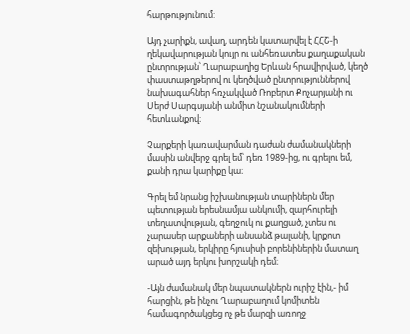հարթությունում:

Այդ չարիքն, ավաղ, արդեն կատարվել է ՀՀՇ-ի ղեկավարության կույր ու անհեռատես քաղաքական ընտրության՝ Ղարաբաղից Երևան հրավիրված, կեղծ փաստաթղթերով ու կեղծված ընտրություններով նախագահներ հռչակված Ռոբերտ Քոչարյանի ու Սերժ Սարգսյանի անմիտ նշանակումների հետևանքով։

Չարքերի կառավարման դաժան ժամանակների մասին անվերջ գրել եմ՝ դեռ 1989-ից, ու գրելու եմ, քանի դրա կարիքը կա։

Գրել եմ նրանց իշխանության տարիներն մեր պետության երեսնամյա անկումի, զարհուրելի տեղատվության, գեղջուկ ու քաղցած, չտես ու չարասեր արքաների անսանձ թալանի, կրքոտ զեխության, երկիրը հյուսիսի բորենիներին մատաղ արած այդ երկու խորշակի դեմ։

-Այն ժամանակ մեր նպատակներն ուրիշ էին,- իմ հարցին, թե ինչու Ղարաբաղում կոմիտեն համագործակցեց ոչ թե մարզի առողջ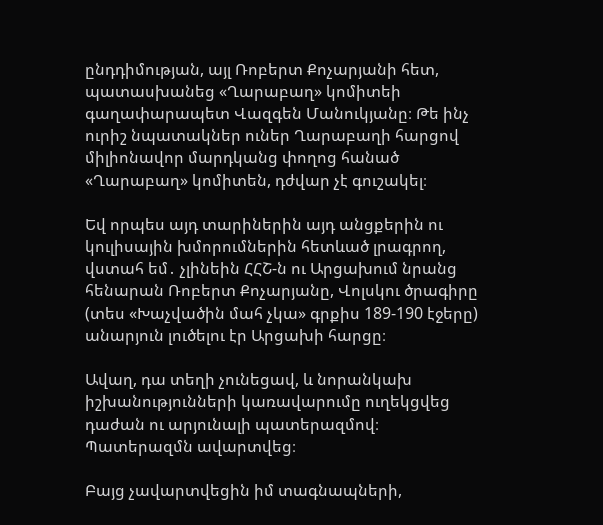ընդդիմության, այլ Ռոբերտ Քոչարյանի հետ, պատասխանեց «Ղարաբաղ» կոմիտեի գաղափարապետ Վազգեն Մանուկյանը։ Թե ինչ ուրիշ նպատակներ ուներ Ղարաբաղի հարցով միլիոնավոր մարդկանց փողոց հանած «Ղարաբաղ» կոմիտեն, դժվար չէ գուշակել։

Եվ որպես այդ տարիներին այդ անցքերին ու կուլիսային խմորումներին հետևած լրագրող, վստահ եմ․ չլինեին ՀՀՇ-ն ու Արցախում նրանց հենարան Ռոբերտ Քոչարյանը, Վոլսկու ծրագիրը (տես «Խաչվածին մահ չկա» գրքիս 189-190 էջերը) անարյուն լուծելու էր Արցախի հարցը։

Ավաղ, դա տեղի չունեցավ, և նորանկախ իշխանությունների կառավարումը ուղեկցվեց դաժան ու արյունալի պատերազմով։ Պատերազմն ավարտվեց։

Բայց չավարտվեցին իմ տագնապների,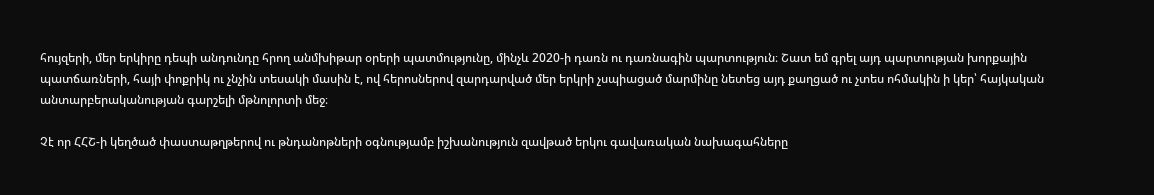հույզերի, մեր երկիրը դեպի անդունդը հրող անմխիթար օրերի պատմությունը, մինչև 2020-ի դառն ու դառնագին պարտություն։ Շատ եմ գրել այդ պարտության խորքային պատճառների, հայի փոքրիկ ու չնչին տեսակի մասին է, ով հերոսներով զարդարված մեր երկրի չսպիացած մարմինը նետեց այդ քաղցած ու չտես ոհմակին ի կեր՝ հայկական անտարբերականության գարշելի մթնոլորտի մեջ։

Չէ որ ՀՀՇ-ի կեղծած փաստաթղթերով ու թնդանոթների օգնությամբ իշխանություն զավթած երկու գավառական նախագահները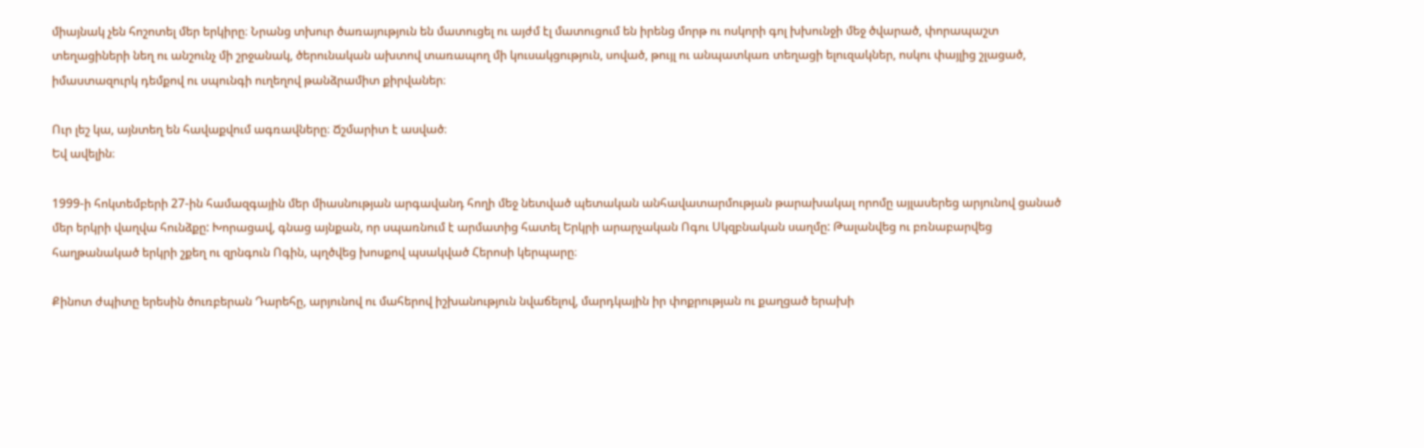միայնակ չեն հոշոտել մեր երկիրը։ Նրանց տխուր ծառայություն են մատուցել ու այժմ էլ մատուցում են իրենց մորթ ու ոսկորի գոլ խխունջի մեջ ծվարած, փորապաշտ տեղացիների նեղ ու անշունչ մի շրջանակ, ծերունական ախտով տառապող մի կուսակցություն, սոված, թույլ ու անպատկառ տեղացի ելուզակներ, ոսկու փայլից շլացած, իմաստազուրկ դեմքով ու սպունգի ուղեղով թանձրամիտ քիրվաներ։

Ուր լեշ կա, այնտեղ են հավաքվում ագռավները։ Ճշմարիտ է ասված։
Եվ ավելին։

1999-ի հոկտեմբերի 27-ին համազգային մեր միասնության արգավանդ հողի մեջ նետված պետական անհավատարմության թարախակալ որոմը այլասերեց արյունով ցանած մեր երկրի վաղվա հունձքը: Խորացավ, գնաց այնքան, որ սպառնում է արմատից հատել Երկրի արարչական Ոգու Սկզբնական սաղմը: Թալանվեց ու բռնաբարվեց հաղթանակած երկրի շքեղ ու զրնգուն Ոգին, պղծվեց խոսքով պսակված Հերոսի կերպարը։

Քինոտ ժպիտը երեսին ծուռբերան Դարեհը, արյունով ու մահերով իշխանություն նվաճելով, մարդկային իր փոքրության ու քաղցած երախի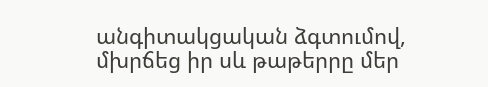անգիտակցական ձգտումով, մխրճեց իր սև թաթերրը մեր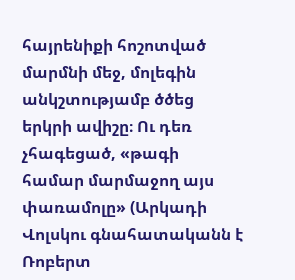հայրենիքի հոշոտված մարմնի մեջ, մոլեգին անկշտությամբ ծծեց երկրի ավիշը։ Ու դեռ չհագեցած, «թագի համար մարմաջող այս փառամոլը» (Արկադի Վոլսկու գնահատականն է Ռոբերտ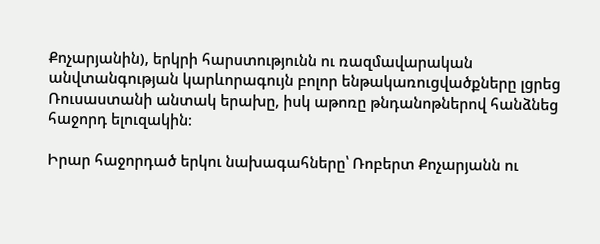Քոչարյանին), երկրի հարստությունն ու ռազմավարական անվտանգության կարևորագույն բոլոր ենթակառուցվածքները լցրեց Ռուսաստանի անտակ երախը, իսկ աթոռը թնդանոթներով հանձնեց հաջորդ ելուզակին։

Իրար հաջորդած երկու նախագահները՝ Ռոբերտ Քոչարյանն ու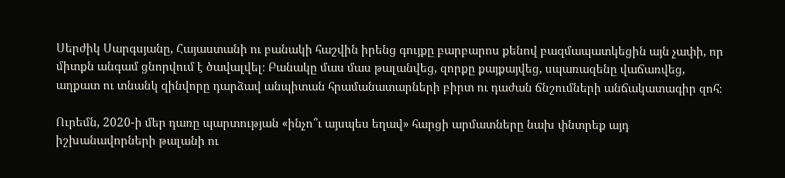Սերժիկ Սարգսյանը, Հայաստանի ու բանակի հաշվին իրենց գույքը բարբարոս քենով բազմապատկեցին այն չափի, որ միտքն անգամ ցնորվում է ծավալվել։ Բանակը մաս մաս թալանվեց, զորքը քայքայվեց, սպառազենը վաճառվեց, աղքատ ու տնանկ զինվորը դարձավ անպիտան հրամանատարների բիրտ ու դաժան ճնշումների անճակատագիր զոհ։

Ուրեմն, 2020-ի մեր դառը պարտության «ինչո՞ւ այսպես եղավ» հարցի արմատները նախ փնտրեք այդ իշխանավորների թալանի ու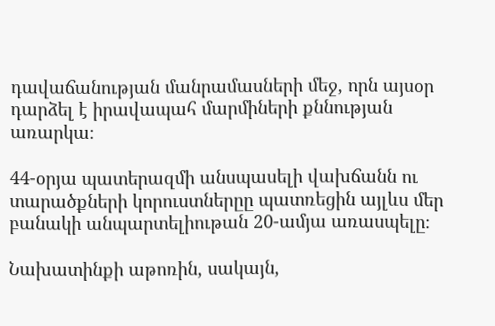դավաճանության մանրամասների մեջ, որն այսօր դարձել է իրավապահ մարմիների քննության առարկա։

44-օրյա պատերազմի անսպասելի վախճանն ու տարածքների կորուստներըը պատռեցին այլևս մեր բանակի անպարտելիութան 20-ամյա առասպելը։

Նախատինքի աթոռին, սակայն,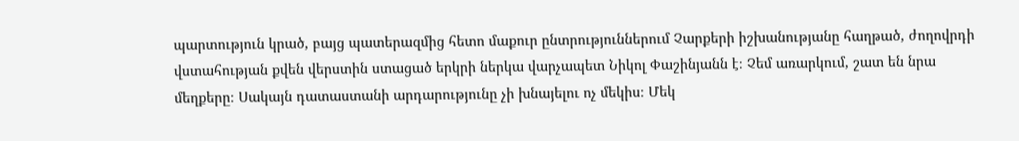պարտություն կրած, բայց պատերազմից հետո մաքուր ընտրություններում Չարքերի իշխանությանը հաղթած, ժողովրդի վստահության քվեն վերստին ստացած երկրի ներկա վարչապետ Նիկոլ Փաշինյանն է։ Չեմ առարկում, շատ են նրա մեղքերը։ Սակայն դատաստանի արդարությունը չի խնայելու ոչ մեկիս։ Մեկ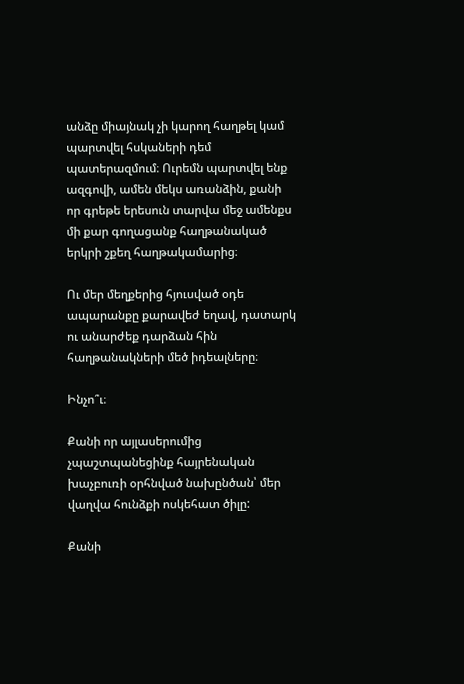անձը միայնակ չի կարող հաղթել կամ պարտվել հսկաների դեմ պատերազմում։ Ուրեմն պարտվել ենք ազգովի, ամեն մեկս առանձին, քանի որ գրեթե երեսուն տարվա մեջ ամենքս մի քար գողացանք հաղթանակած երկրի շքեղ հաղթակամարից։

Ու մեր մեղքերից հյուսված օդե ապարանքը քարավեժ եղավ, դատարկ ու անարժեք դարձան հին հաղթանակների մեծ իդեալները։

Ինչո՞ւ։

Քանի որ այլասերումից չպաշտպանեցինք հայրենական խաչբուռի օրհնված նախընծան՝ մեր վաղվա հունձքի ոսկեհատ ծիլը:

Քանի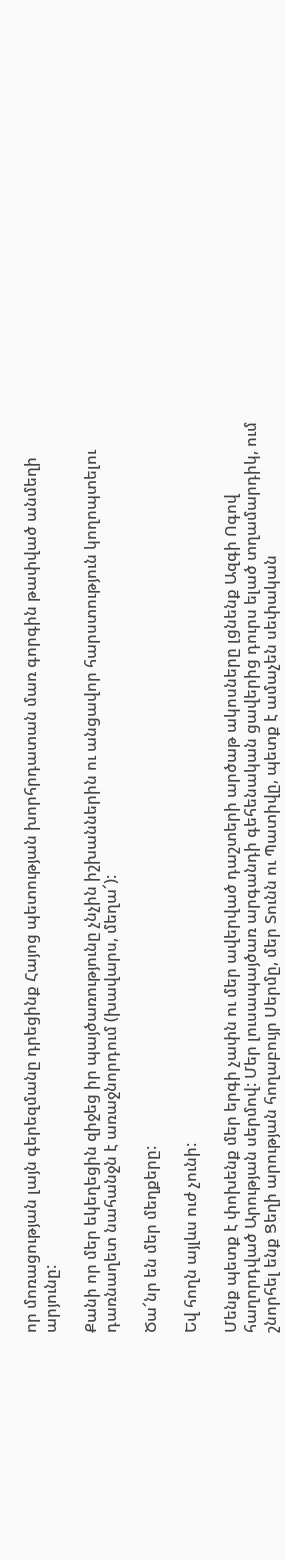որ մոռացության լայն գերեզմանը դրեցինք Հայոց պետության խորհրդատան մառ գորգին թափված անմեղի արյունը:

Քանի որ մեր եկեղեցին զիջեց իր պայծառությունը չնչին իշխաններին ու անցավոր հարստություն կողոպտելու դառնաղետ նահանջն է առաջնորդում (խավարս, մեղա՜):

Ծա՜նր են մեր մեղքերը:

Եվ հողն այլևս ուժ չունի:

Մենք պետք է փոխենք մեր երգի չափն ու մեր ավերված դաշտերի արծաթ ակոսները լցնենք Ազգի Ոգով հաղորդված Արության սերմով: Մեր լուսապայծառ արգանդի գեհենական ցավերից դուրս ելած տղամարդիկ, ում շնորհել ենք Ցեղի արության հողաբույր Սերմը, մեր Տունն ու Պատիվը, պետք է ամաչեն սեփական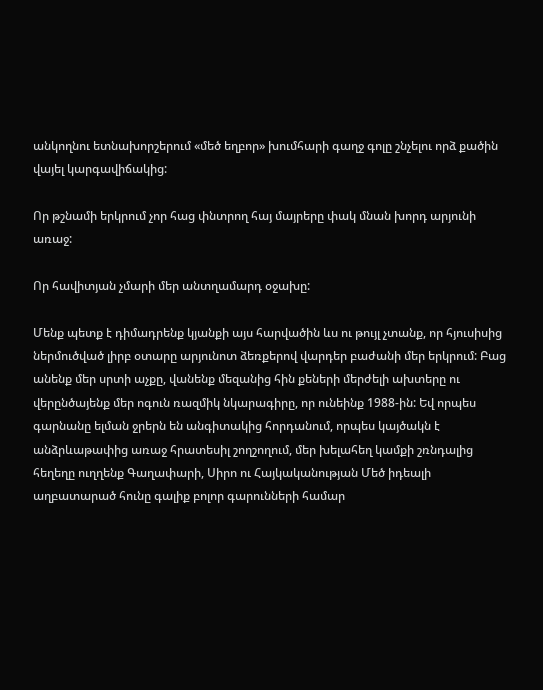անկողնու ետնախորշերում «մեծ եղբոր» խումհարի գաղջ գոլը շնչելու որձ քածին վայել կարգավիճակից:

Որ թշնամի երկրում չոր հաց փնտրող հայ մայրերը փակ մնան խորդ արյունի առաջ:

Որ հավիտյան չմարի մեր անտղամարդ օջախը:

Մենք պետք է դիմադրենք կյանքի այս հարվածին ևս ու թույլ չտանք, որ հյուսիսից ներմուծված լիրբ օտարը արյունոտ ձեռքերով վարդեր բաժանի մեր երկրում: Բաց անենք մեր սրտի աչքը, վանենք մեզանից հին քեների մերժելի ախտերը ու վերընծայենք մեր ոգուն ռազմիկ նկարագիրը, որ ունեինք 1988-ին: Եվ որպես գարնանը ելման ջրերն են անգիտակից հորդանում, որպես կայծակն է անձրևաթափից առաջ հրատեսիլ շողշողում, մեր խելահեղ կամքի շռնդալից հեղեղը ուղղենք Գաղափարի, Սիրո ու Հայկականության Մեծ իդեալի աղբատարած հունը գալիք բոլոր գարունների համար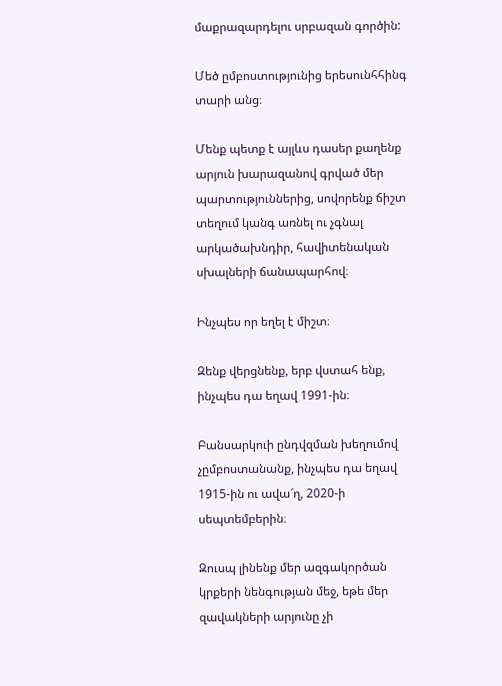մաքրազարդելու սրբազան գործին:

Մեծ ըմբոստությունից երեսունհհինգ տարի անց։

Մենք պետք է այլևս դասեր քաղենք արյուն խարազանով գրված մեր պարտություններից, սովորենք ճիշտ տեղում կանգ առնել ու չգնալ արկածախնդիր, հավիտենական սխալների ճանապարհով։

Ինչպես որ եղել է միշտ։

Զենք վերցնենք, երբ վստահ ենք, ինչպես դա եղավ 1991-ին։

Բանսարկուի ընդվզման խեղումով չըմբոստանանք, ինչպես դա եղավ 1915-ին ու ավա՜ղ, 2020-ի սեպտեմբերին։

Զուսպ լինենք մեր ազգակործան կրքերի նենգության մեջ, եթե մեր զավակների արյունը չի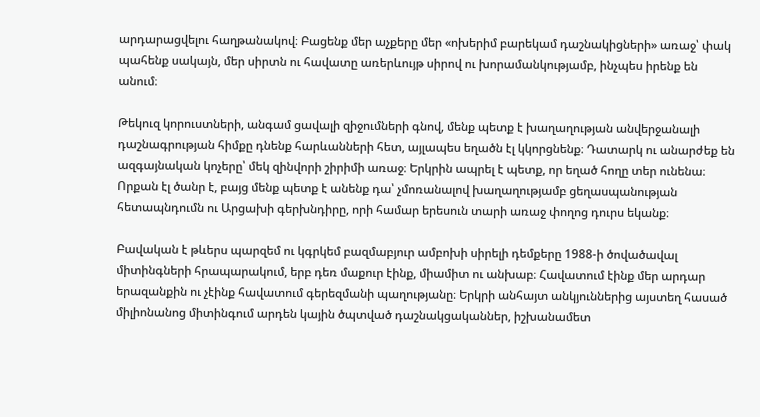արդարացվելու հաղթանակով։ Բացենք մեր աչքերը մեր «ոխերիմ բարեկամ դաշնակիցների» առաջ՝ փակ պահենք սակայն, մեր սիրտն ու հավատը առերևույթ սիրով ու խորամանկությամբ, ինչպես իրենք են անում։

Թեկուզ կորուստների, անգամ ցավալի զիջումների գնով, մենք պետք է խաղաղության անվերջանալի դաշնագրության հիմքը դնենք հարևանների հետ, այլապես եղածն էլ կկորցնենք։ Դատարկ ու անարժեք են ազգայնական կոչերը՝ մեկ զինվորի շիրիմի առաջ։ Երկրին ապրել է պետք, որ եղած հողը տեր ունենա։ Որքան էլ ծանր է, բայց մենք պետք է անենք դա՝ չմոռանալով խաղաղությամբ ցեղասպանության հետապնդումն ու Արցախի գերխնդիրը, որի համար երեսուն տարի առաջ փողոց դուրս եկանք։

Բավական է թևերս պարզեմ ու կգրկեմ բազմաբյուր ամբոխի սիրելի դեմքերը 1988-ի ծովածավալ միտինգների հրապարակում, երբ դեռ մաքուր էինք, միամիտ ու անխաբ։ Հավատում էինք մեր արդար երազանքին ու չէինք հավատում գերեզմանի պաղությանը։ Երկրի անհայտ անկյուններից այստեղ հասած միլիոնանոց միտինգում արդեն կային ծպտված դաշնակցականներ, իշխանամետ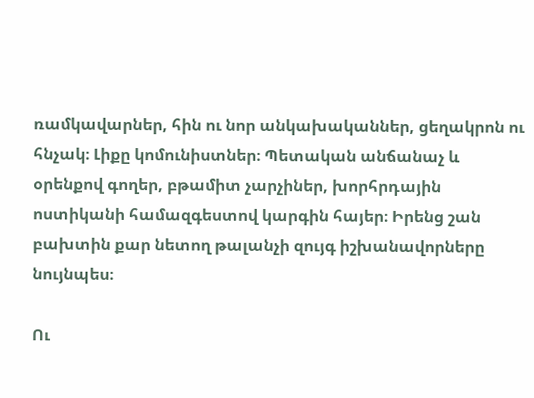ռամկավարներ, հին ու նոր անկախականներ, ցեղակրոն ու հնչակ։ Լիքը կոմունիստներ։ Պետական անճանաչ և օրենքով գողեր, բթամիտ չարչիներ, խորհրդային ոստիկանի համազգեստով կարգին հայեր։ Իրենց շան բախտին քար նետող թալանչի զույգ իշխանավորները նույնպես։

Ու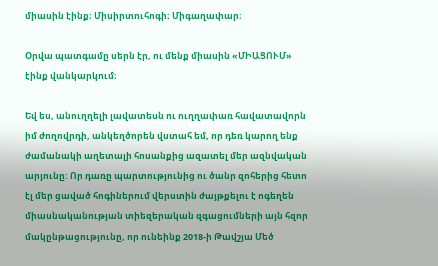միասին էինք։ Միսիրտուհոգի։ Միգաղափար։

Օրվա պատգամը սերն էր, ու մենք միասին «ՄԻԱՑՈՒՄ» էինք վանկարկում։

Եվ ես, անուղղելի լավատեսն ու ուղղափառ հավատավորն իմ ժողովրդի, անկեղծորեն վստահ եմ, որ դեռ կարող ենք ժամանակի աղետալի հոսանքից ազատել մեր ազնվական արյունը: Որ դառը պարտությունից ու ծանր զոհերից հետո էլ մեր ցաված հոգիներում վերստին ժայթքելու է ոգեղեն միասնականության տիեզերական զգացումների այն հզոր մակընթացությունը, որ ունեինք 2018-ի Թավշյա Մեծ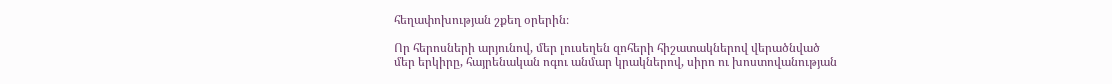հեղափոխության շքեղ օրերին։

Որ հերոսների արյունով, մեր լուսեղեն զոհերի հիշատակներով վերածնված մեր երկիրը, հայրենական ոգու անմար կրակներով, սիրո ու խոստովանության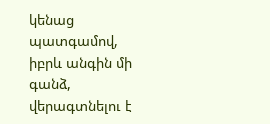կենաց պատգամով, իբրև անգին մի գանձ, վերագտնելու է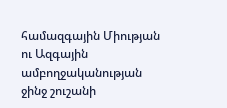համազգային Միության ու Ազգային ամբողջականության ջինջ շուշանի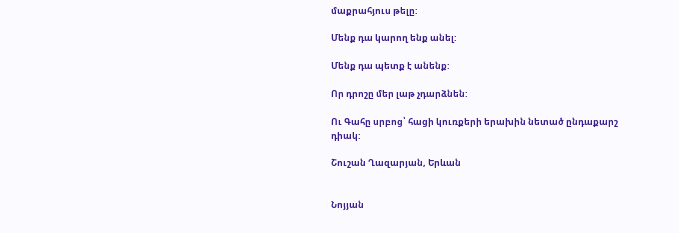մաքրահյուս թելը:

Մենք դա կարող ենք անել:

Մենք դա պետք է անենք:

Որ դրոշը մեր լաթ չդարձնեն:

Ու Գահը սրբոց՝ հացի կուռքերի երախին նետած ընդաքարշ դիակ:

Շուշան Ղազարյան, Երևան


Նոյյան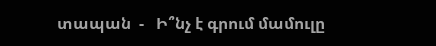տապան  -   Ի՞նչ է գրում մամուլը